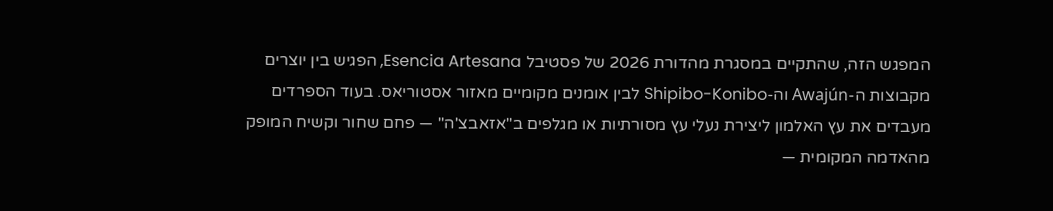המפגש הזה, שהתקיים במסגרת מהדורת 2026 של פסטיבל Esencia Artesana, הפגיש בין יוצרים מקבוצות ה-Awajún וה-Shipibo-Konibo לבין אומנים מקומיים מאזור אסטוריאס. בעוד הספרדים מעבדים את עץ האלמון ליצירת נעלי עץ מסורתיות או מגלפים ב"אזאבצ'ה" — פחם שחור וקשיח המופק מהאדמה המקומית —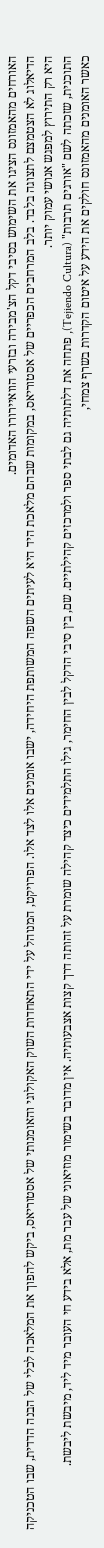האורחים מהאמזונס הציגו את השימוש בסיבי דקל הצ'מבירה ובזרעי הוואיירורו האדומים.
הדיאלוג לא הצטמצם לתצוגה בלבד. בלב המרחבים הכפריים של אסטוריאס, במקומות שבהם מלאכת היד היא לעיתים השפה המשותפת היחידה, ישבו אומנים אלו לצד אלו. הפרויקט, המנוהל על ידי התאחדות השוק האקולוגי והאומנותי של אסטוריאס, ביקש להפוך את המלאכה לכלי של הבנה הדדית, שבו הטכניקה היא רק התירוץ למפגש אנושי עמוק יותר.
התוכנית, שזכתה לשם "אורגים תרבות" (Tejiendo Cultura), פתחה את דלתותיה גם לבתי ספר ולמרכזים קהילתיים. שם, בין סיבי הדקל לבין החימר, גילו התלמידים כיצד קהילה שומרת על זהותה דרך קצות אצבעותיה. אין מדובר בשימור מוזיאוני של עבר מת, אלא בידע חי העובר מיד ליד, מיבשת ליבשת.
כאשר האומנים מהאמזונס חולקים את הידע על איטום הקדרות בשרף צמחי,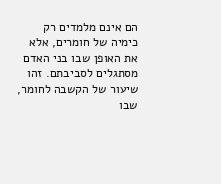הם אינם מלמדים רק כימיה של חומרים, אלא את האופן שבו בני האדם מסתגלים לסביבתם. זהו שיעור של הקשבה לחומר, שבו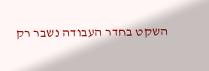השקט בחדר העבודה נשבר רק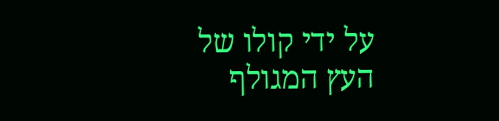על ידי קולו של העץ המגולף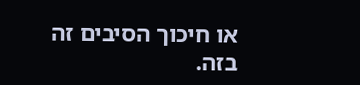או חיכוך הסיבים זה בזה.